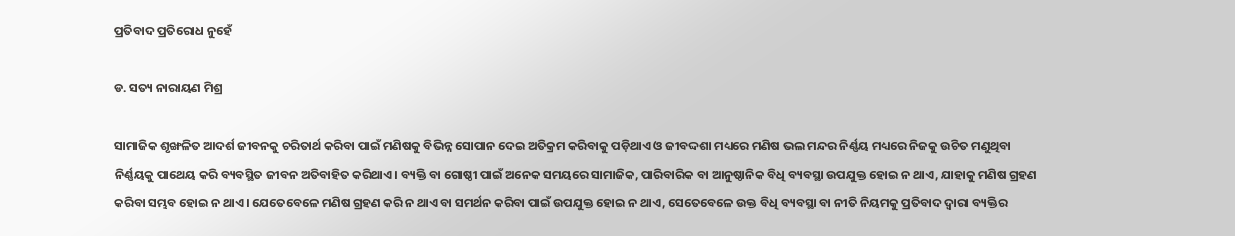ପ୍ରତିବାଦ ପ୍ରତିରୋଧ ନୁହେଁ

ଡ. ସତ୍ୟ ନାରାୟଣ ମିଶ୍ର

ସାମାଜିକ ଶୃଙ୍ଖଳିତ ଆଦର୍ଶ ଜୀବନକୁ ଚରିତାର୍ଥ କରିବା ପାଇଁ ମଣିଷକୁ ବିଭିନ୍ନ ସୋପାନ ଦେଇ ଅତିକ୍ରମ କରିବାକୁ ପଡ଼ିଥାଏ ଓ ଜୀବଦ୍ଦଶା ମଧ୍ୟରେ ମଣିଷ ଭଲ ମନ୍ଦର ନିର୍ଣ୍ଣୟ ମଧ୍ୟରେ ନିଜକୁ ଉଚିତ ମଣୁଥିବା ନିର୍ଣ୍ଣୟକୁ ପାଥେୟ କରି ବ୍ୟବସ୍ଥିତ ଜୀବନ ଅତିବାହିତ କରିଥାଏ। ବ୍ୟକ୍ତି ବା ଗୋଷ୍ଠୀ ପାଇଁ ଅନେକ ସମୟରେ ସାମାଜିକ, ପାରିବାରିକ ବା ଆନୁଷ୍ଠାନିକ ବିଧି ବ୍ୟବସ୍ଥା ଉପଯୁକ୍ତ ହୋଇ ନ ଥାଏ, ଯାହାକୁ ମଣିଷ ଗ୍ରହଣ କରିବା ସମ୍ଭବ ହୋଇ ନ ଥାଏ। ଯେତେବେଳେ ମଣିଷ ଗ୍ରହଣ କରି ନ ଥାଏ ବା ସମର୍ଥନ କରିବା ପାଇଁ ଉପଯୁକ୍ତ ହୋଇ ନ ଥାଏ, ସେତେବେଳେ ଉକ୍ତ ବିଧି ବ୍ୟବସ୍ଥା ବା ନୀତି ନିୟମକୁ ପ୍ରତିବାଦ ଦ୍ୱାରା ବ୍ୟକ୍ତିର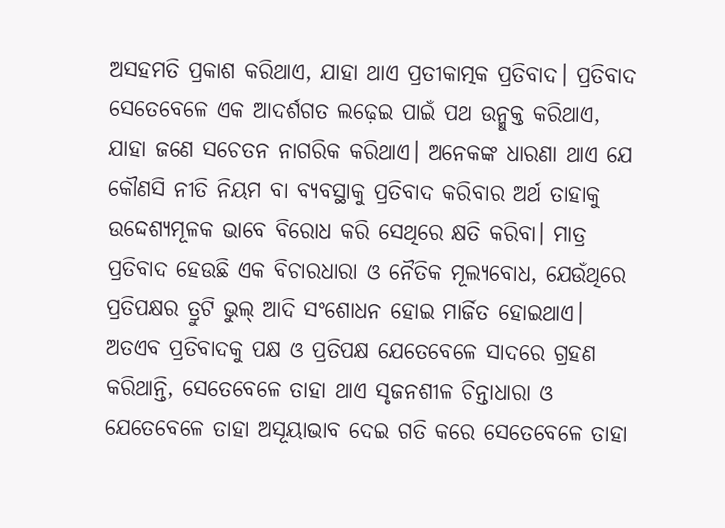ଅସହମତି ପ୍ରକାଶ କରିଥାଏ, ଯାହା ଥାଏ ପ୍ରତୀକାତ୍ମକ ପ୍ରତିବାଦ। ପ୍ରତିବାଦ ସେତେବେଳେ ଏକ ଆଦର୍ଶଗତ ଲଢ଼େଇ ପାଇଁ ପଥ ଉନ୍ମୁକ୍ତ କରିଥାଏ, ଯାହା ଜଣେ ସଚେତନ ନାଗରିକ କରିଥାଏ। ଅନେକଙ୍କ ଧାରଣା ଥାଏ ଯେ କୌଣସି ନୀତି ନିୟମ ବା ବ୍ୟବସ୍ଥାକୁ ପ୍ରତିବାଦ କରିବାର ଅର୍ଥ ତାହାକୁ ଉଦ୍ଦେଶ୍ୟମୂଳକ ଭାବେ ବିରୋଧ କରି ସେଥିରେ କ୍ଷତି କରିବା। ମାତ୍ର ପ୍ରତିବାଦ ହେଉଛି ଏକ ବିଚାରଧାରା ଓ ନୈତିକ ମୂଲ୍ୟବୋଧ, ଯେଉଁଥିରେ ପ୍ରତିପକ୍ଷର ତ୍ରୁଟି ଭୁଲ୍‌ ଆଦି ସଂଶୋଧନ ହୋଇ ମାର୍ଜିତ ହୋଇଥାଏ। ଅତଏବ ପ୍ରତିବାଦକୁ ପକ୍ଷ ଓ ପ୍ରତିପକ୍ଷ ଯେତେବେଳେ ସାଦରେ ଗ୍ରହଣ କରିଥାନ୍ତି, ସେତେବେଳେ ତାହା ଥାଏ ସୃଜନଶୀଳ ଚିନ୍ତାଧାରା ଓ ଯେତେବେଳେ ତାହା ଅସୂୟାଭାବ ଦେଇ ଗତି କରେ ସେତେବେଳେ ତାହା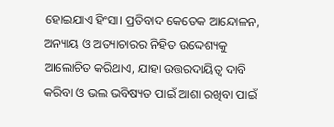ହୋଇଯାଏ ହିଂସା। ପ୍ରତିବାଦ କେତେକ ଆନ୍ଦୋଳନ, ଅନ୍ୟାୟ ଓ ଅତ୍ୟାଚାରର ନିହିତ ଉଦ୍ଦେଶ୍ୟକୁ ଆଲୋଚିତ କରିଥାଏ, ଯାହା ଉତ୍ତରଦାୟିତ୍ୱ ଦାବି କରିବା ଓ ଭଲ ଭବିଷ୍ୟତ ପାଇଁ ଆଶା ରଖିବା ପାଇଁ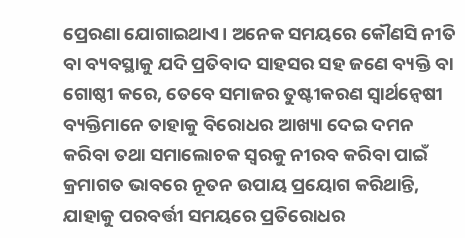ପ୍ରେରଣା ଯୋଗାଇଥାଏ। ଅନେକ ସମୟରେ କୌଣସି ନୀତି ବା ବ୍ୟବସ୍ଥାକୁ ଯଦି ପ୍ରତିବାଦ ସାହସର ସହ ଜଣେ ବ୍ୟକ୍ତି ବା ଗୋଷ୍ଠୀ କରେ, ତେବେ ସମାଜର ତୁଷ୍ଟୀକରଣ ସ୍ବାର୍ଥନ୍ବେଷୀ ବ୍ୟକ୍ତିମାନେ ତାହାକୁ ବିରୋଧର ଆଖ୍ୟା ଦେଇ ଦମନ କରିବା ତଥା ସମାଲୋଚକ ସ୍ବରକୁ ନୀରବ କରିବା ପାଇଁ କ୍ରମାଗତ ଭାବରେ ନୂତନ ଉପାୟ ପ୍ରୟୋଗ କରିଥାନ୍ତି, ଯାହାକୁ ପରବର୍ତ୍ତୀ ସମୟରେ ପ୍ରତିରୋଧର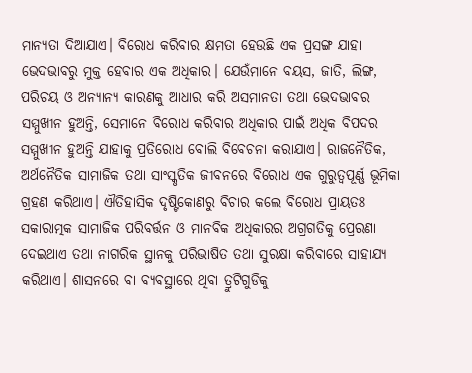ମାନ୍ୟତା ଦିଆଯାଏ। ବିରୋଧ କରିବାର କ୍ଷମତା ହେଉଛି ଏକ ପ୍ରସଙ୍ଗ ଯାହା ଭେଦଭାବରୁ ମୁକ୍ତ ହେବାର ଏକ ଅଧିକାର। ଯେଉଁମାନେ ବୟସ, ଜାତି, ଲିଙ୍ଗ, ପରିଚୟ ଓ ଅନ୍ୟାନ୍ୟ କାରଣକୁ ଆଧାର କରି ଅସମାନତା ତଥା ଭେଦଭାବର ସମ୍ମୁଖୀନ ହୁଅନ୍ତି, ସେମାନେ ବିରୋଧ କରିବାର ଅଧିକାର ପାଇଁ ଅଧିକ ବିପଦର ସମ୍ମୁଖୀନ ହୁଅନ୍ତି ଯାହାକୁ ପ୍ରତିରୋଧ ବୋଲି ବିବେଚନା କରାଯାଏ। ରାଜନୈତିକ, ଅର୍ଥନୈତିକ ସାମାଜିକ ତଥା ସାଂସ୍କୃତିକ ଜୀବନରେ ବିରୋଧ ଏକ ଗୁରୁତ୍ୱପୂର୍ଣ୍ଣ ଭୂମିକା ଗ୍ରହଣ କରିଥାଏ। ଐତିହାସିକ ଦୃଷ୍ଟିକୋଣରୁ ବିଚାର କଲେ ବିରୋଧ ପ୍ରାୟତଃ ସକାରାତ୍ମକ ସାମାଜିକ ପରିବର୍ତ୍ତନ ଓ ମାନବିକ ଅଧିକାରର ଅଗ୍ରଗତିକୁ ପ୍ରେରଣା ଦେଇଥାଏ ତଥା ନାଗରିକ ସ୍ଥାନକୁ ପରିଭାଷିତ ତଥା ସୁରକ୍ଷା କରିବାରେ ସାହାଯ୍ୟ କରିଥାଏ। ଶାସନରେ ବା ବ୍ୟବସ୍ଥାରେ ଥିବା ତ୍ରୁଟିଗୁଡିକୁ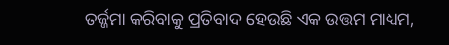ତର୍ଜ୍ଜମା କରିବାକୁ ପ୍ରତିବାଦ ହେଉଛି ଏକ ଉତ୍ତମ ମାଧ୍ୟମ,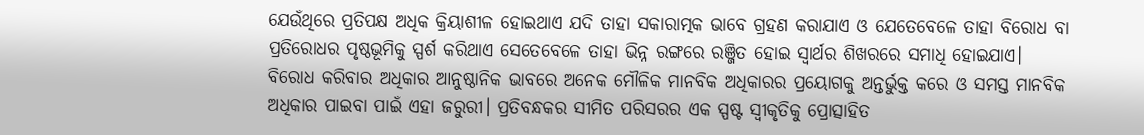ଯେଉଁଥିରେ ପ୍ରତିପକ୍ଷ ଅଧିକ କ୍ରିୟାଶୀଳ ହୋଇଥାଏ ଯଦି ତାହା ସକାରାତ୍ମକ ଭାବେ ଗ୍ରହଣ କରାଯାଏ ଓ ଯେତେବେଳେ ତାହା ବିରୋଧ ବା ପ୍ରତିରୋଧର ପୃଷ୍ଠଭୂମିକୁ ସ୍ପର୍ଶ କରିଥାଏ ସେତେବେଳେ ତାହା ଭିନ୍ନ ରଙ୍ଗରେ ରଞ୍ଜିତ ହୋଇ ସ୍ବାର୍ଥର ଶିଖରରେ ସମାଧି ହୋଇଯାଏ।
ବିରୋଧ କରିବାର ଅଧିକାର ଆନୁଷ୍ଠାନିକ ଭାବରେ ଅନେକ ମୌଳିକ ମାନବିକ ଅଧିକାରର ପ୍ରୟୋଗକୁ ଅନ୍ତର୍ଭୁକ୍ତ କରେ ଓ ସମସ୍ତ ମାନବିକ ଅଧିକାର ପାଇବା ପାଇଁ ଏହା ଜରୁରୀ। ପ୍ରତିବନ୍ଧକର ସୀମିତ ପରିସରର ଏକ ସ୍ପଷ୍ଟ ସ୍ବୀକୃତିକୁ ପ୍ରୋତ୍ସାହିତ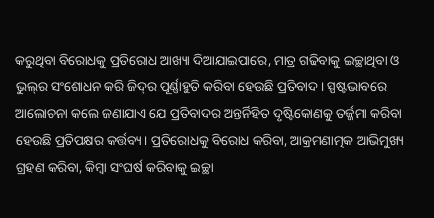କରୁଥିବା ବିରୋଧକୁ ପ୍ରତିରୋଧ ଆଖ୍ୟା ଦିଆଯାଇପାରେ, ମାତ୍ର ଗଢିବାକୁ ଇଚ୍ଛାଥିବା ଓ ଭୁଲ୍‌ର ସଂଶୋଧନ କରି ଜିଦ୍‌ର ପୂର୍ଣ୍ଣାହୁତି କରିବା ହେଉଛି ପ୍ରତିବାଦ। ସ୍ପଷ୍ଟଭାବରେ ଆଲୋଚନା କଲେ ଜଣାଯାଏ ଯେ ପ୍ରତିବାଦର ଅନ୍ତର୍ନିହିତ ଦୃଷ୍ଟିକୋଣକୁ ତର୍ଜ୍ଜମା କରିବା ହେଉଛି ପ୍ରତିପକ୍ଷର କର୍ତ୍ତବ୍ୟ। ପ୍ରତିରୋଧକୁ ବିରୋଧ କରିବା, ଆକ୍ରମଣାତ୍ମକ ଆଭିମୁଖ୍ୟ ଗ୍ରହଣ କରିବା, କିମ୍ବା ସଂଘର୍ଷ କରିବାକୁ ଇଚ୍ଛା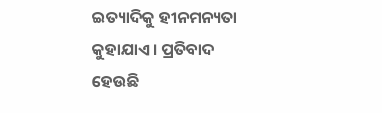ଇତ୍ୟାଦିକୁ ହୀନମନ୍ୟତା କୁହାଯାଏ। ପ୍ରତିବାଦ ହେଉଛି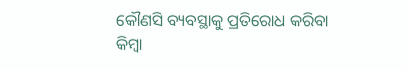କୌଣସି ବ୍ୟବସ୍ଥାକୁ ପ୍ରତିରୋଧ କରିବା କିମ୍ବା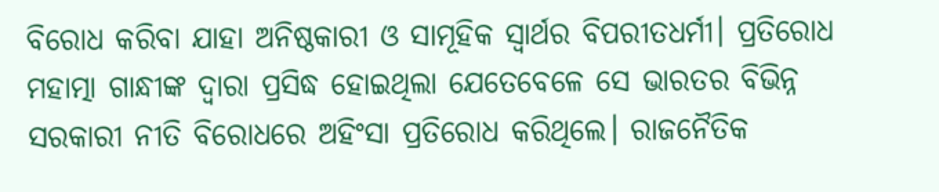ବିରୋଧ କରିବା ଯାହା ଅନିଷ୍ଠକାରୀ ଓ ସାମୂହିକ ସ୍ବାର୍ଥର ବିପରୀତଧର୍ମୀ। ପ୍ରତିରୋଧ ମହାତ୍ମା ଗାନ୍ଧୀଙ୍କ ଦ୍ୱାରା ପ୍ରସିଦ୍ଧ ହୋଇଥିଲା ଯେତେବେଳେ ସେ ଭାରତର ବିଭିନ୍ନ ସରକାରୀ ନୀତି ବିରୋଧରେ ଅହିଂସା ପ୍ରତିରୋଧ କରିଥିଲେ। ରାଜନୈତିକ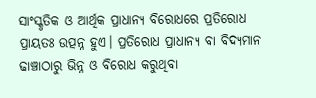ସାଂସ୍କୃତିକ ଓ ଆର୍ଥିକ ପ୍ରାଧାନ୍ୟ ବିରୋଧରେ ପ୍ରତିରୋଧ ପ୍ରାୟତଃ ଉତ୍ପନ୍ନ ହୁଏ। ପ୍ରତିରୋଧ ପ୍ରାଧାନ୍ୟ ବା ବିଦ୍ୟମାନ ଢାଞ୍ଚାଠାରୁ ଭିନ୍ନ ଓ ବିରୋଧ କରୁଥିବା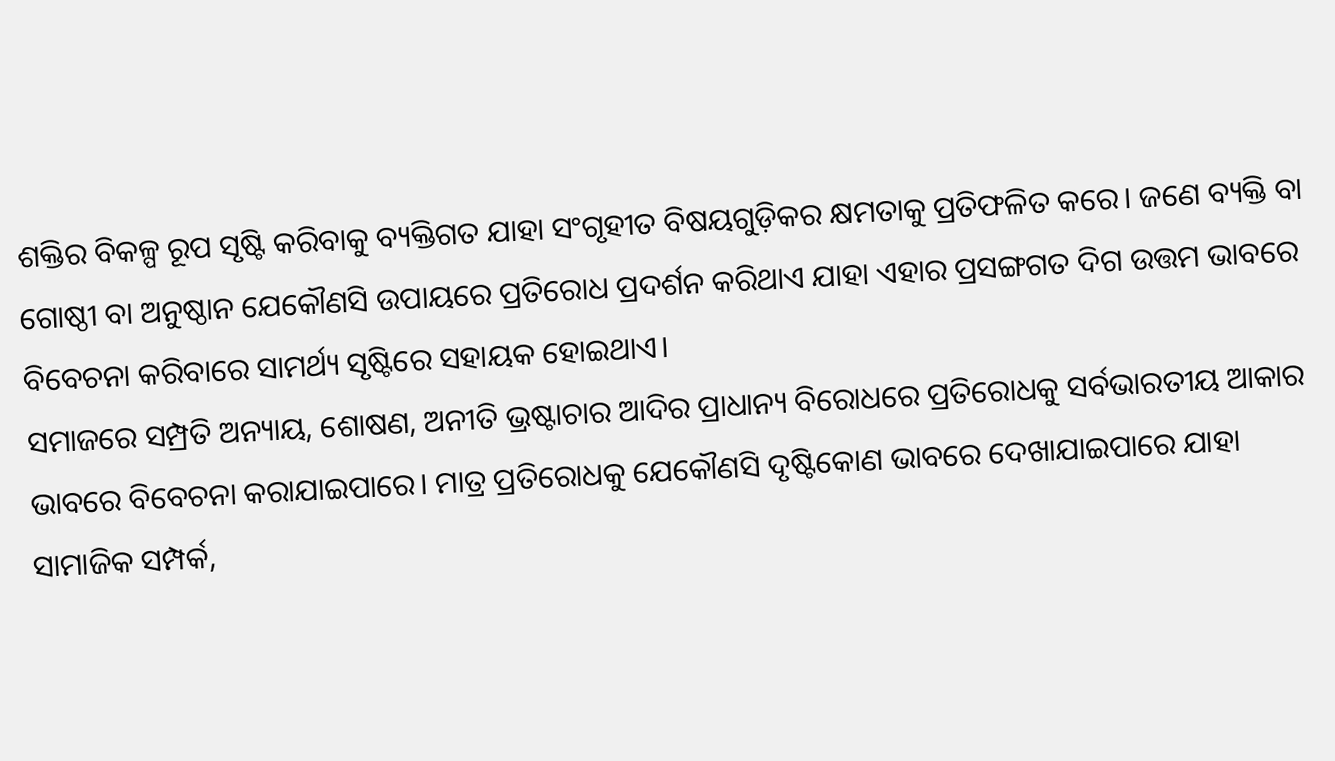ଶକ୍ତିର ବିକଳ୍ପ ରୂପ ସୃଷ୍ଟି କରିବାକୁ ବ୍ୟକ୍ତିଗତ ଯାହା ସଂଗୃହୀତ ବିଷୟଗୁଡ଼ିକର କ୍ଷମତାକୁ ପ୍ରତିଫଳିତ କରେ। ଜଣେ ବ୍ୟକ୍ତି ବା ଗୋଷ୍ଠୀ ବା ଅନୁଷ୍ଠାନ ଯେକୌଣସି ଉପାୟରେ ପ୍ରତିରୋଧ ପ୍ରଦର୍ଶନ କରିଥାଏ ଯାହା ଏହାର ପ୍ରସଙ୍ଗଗତ ଦିଗ ଉତ୍ତମ ଭାବରେ ବିବେଚନା କରିବାରେ ସାମର୍ଥ୍ୟ ସୃଷ୍ଟିରେ ସହାୟକ ହୋଇଥାଏ।
ସମାଜରେ ସମ୍ପ୍ରତି ଅନ୍ୟାୟ, ଶୋଷଣ, ଅନୀତି ଭ୍ରଷ୍ଟାଚାର ଆଦିର ପ୍ରାଧାନ୍ୟ ବିରୋଧରେ ପ୍ରତିରୋଧକୁ ସର୍ବଭାରତୀୟ ଆକାର ଭାବରେ ବିବେଚନା କରାଯାଇପାରେ। ମାତ୍ର ପ୍ରତିରୋଧକୁ ଯେକୌଣସି ଦୃଷ୍ଟିକୋଣ ଭାବରେ ଦେଖାଯାଇପାରେ ଯାହା ସାମାଜିକ ସମ୍ପର୍କ,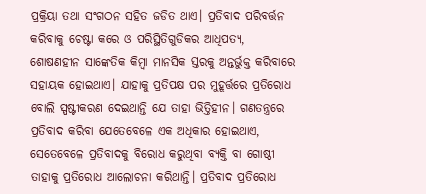ପ୍ରକ୍ରିୟା ତଥା ସଂଗଠନ ସହିତ ଜଡିତ ଥାଏ। ପ୍ରତିବାଦ ପରିବର୍ତ୍ତନ କରିବାକୁ ଚେଷ୍ଟା କରେ ଓ ପରିସ୍ଥିତିଗୁଡିକର ଆଧିପତ୍ୟ, ଶୋଷଣହୀନ ସାଙ୍କେତିକ କିମ୍ବା ମାନସିକ ସ୍ତରକୁ ଅନ୍ତର୍ଭୁକ୍ତ କରିବାରେ ସହାୟକ ହୋଇଥାଏ। ଯାହାକୁ ପ୍ରତିପକ୍ଷ ପର ମୁହୂର୍ତ୍ତରେ ପ୍ରତିରୋଧ ବୋଲି ସ୍ପଷ୍ଟୀକରଣ ଦେଇଥାନ୍ତି ଯେ ତାହା ଭିତ୍ତିହୀନ। ଗଣତନ୍ତ୍ରରେ ପ୍ରତିବାଦ କରିବା ଯେତେବେଳେ ଏକ ଅଧିକାର ହୋଇଥାଏ, ସେତେବେଳେ ପ୍ରତିବାଦକୁ ବିରୋଧ କରୁଥିବା ବ୍ୟକ୍ତି ବା ଗୋଷ୍ଠୀ ତାହାକୁ ପ୍ରତିରୋଧ ଆଲୋଚନା କରିଥାନ୍ତି। ପ୍ରତିବାଦ ପ୍ରତିରୋଧ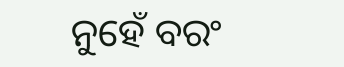ନୁହେଁ ବରଂ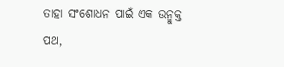ତାହା ସଂଶୋଧନ ପାଇଁ ଏକ ଉନ୍ମୁକ୍ତ ପଥ,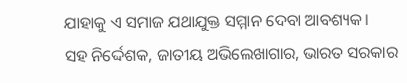ଯାହାକୁ ଏ ସମାଜ ଯଥାଯୁକ୍ତ ସମ୍ମାନ ଦେବା ଆବଶ୍ୟକ।
ସହ ନିର୍ଦ୍ଦେଶକ, ଜାତୀୟ ଅଭିଲେଖାଗାର, ଭାରତ ସରକାର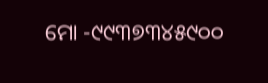ମୋ -୯୯୩୭୩୪୫୯୦୦